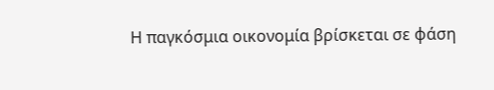Η παγκόσμια οικονομία βρίσκεται σε φάση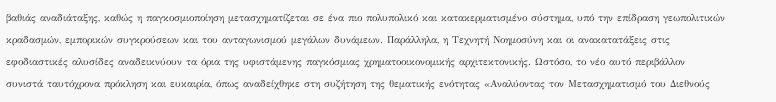βαθιάς αναδιάταξης, καθώς η παγκοσμιοποίηση μετασχηματίζεται σε ένα πιο πολυπολικό και κατακερματισμένο σύστημα, υπό την επίδραση γεωπολιτικών κραδασμών, εμπορικών συγκρούσεων και του ανταγωνισμού μεγάλων δυνάμεων. Παράλληλα, η Τεχνητή Νοημοσύνη και οι ανακατατάξεις στις εφοδιαστικές αλυσίδες αναδεικνύουν τα όρια της υφιστάμενης παγκόσμιας χρηματοοικονομικής αρχιτεκτονικής. Ωστόσο, το νέο αυτό περιβάλλον συνιστά ταυτόχρονα πρόκληση και ευκαιρία, όπως αναδείχθηκε στη συζήτηση της θεματικής ενότητας «Αναλύοντας τον Μετασχηματισμό του Διεθνούς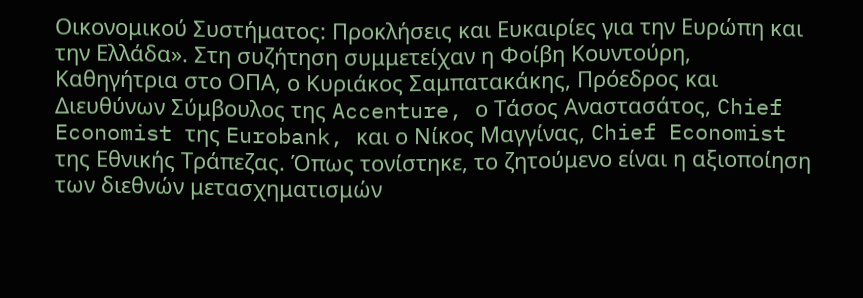Οικονομικού Συστήματος: Προκλήσεις και Ευκαιρίες για την Ευρώπη και την Ελλάδα». Στη συζήτηση συμμετείχαν η Φοίβη Κουντούρη, Καθηγήτρια στο ΟΠΑ, ο Κυριάκος Σαμπατακάκης, Πρόεδρος και Διευθύνων Σύμβουλος της Accenture, ο Τάσος Αναστασάτος, Chief Economist της Eurobank, και ο Νίκος Μαγγίνας, Chief Economist της Εθνικής Τράπεζας. Όπως τονίστηκε, το ζητούμενο είναι η αξιοποίηση των διεθνών μετασχηματισμών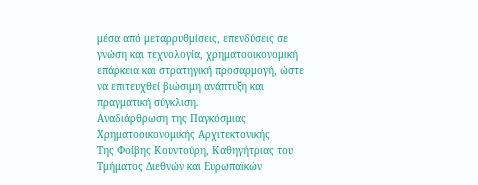μέσα από μεταρρυθμίσεις, επενδύσεις σε γνώση και τεχνολογία, χρηματοοικονομική επάρκεια και στρατηγική προσαρμογή, ώστε να επιτευχθεί βιώσιμη ανάπτυξη και πραγματική σύγκλιση.
Αναδιάρθρωση της Παγκόσμιας Χρηματοοικονομικής Αρχιτεκτονικής
Της Φοίβης Κουντούρη, Καθηγήτριας του Τμήματος Διεθνών και Ευρωπαϊκών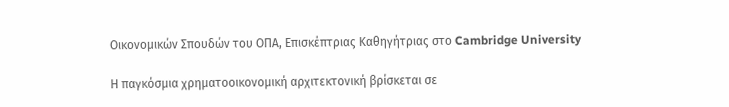Οικονομικών Σπουδών του ΟΠΑ, Επισκέπτριας Καθηγήτριας στο Cambridge University

Η παγκόσμια χρηματοοικονομική αρχιτεκτονική βρίσκεται σε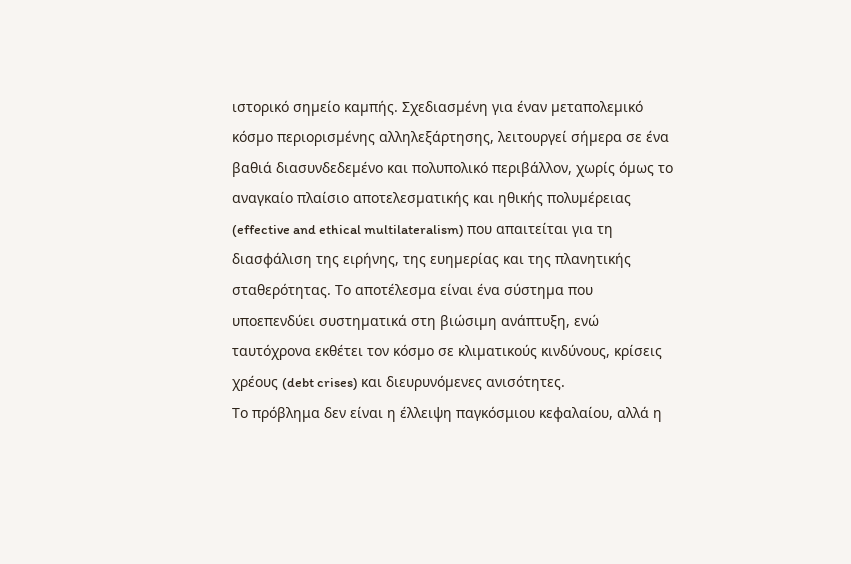ιστορικό σηµείο καµπής. Σχεδιασµένη για έναν µεταπολεµικό κόσµο περιορισµένης αλληλεξάρτησης, λειτουργεί σήµερα σε ένα βαθιά διασυνδεδεµένο και πολυπολικό περιβάλλον, χωρίς όµως το αναγκαίο πλαίσιο αποτελεσµατικής και ηθικής πολυµέρειας (effective and ethical multilateralism) που απαιτείται για τη διασφάλιση της ειρήνης, της ευηµερίας και της πλανητικής σταθερότητας. Το αποτέλεσµα είναι ένα σύστηµα που υποεπενδύει συστηµατικά στη βιώσιµη ανάπτυξη, ενώ ταυτόχρονα εκθέτει τον κόσµο σε κλιµατικούς κινδύνους, κρίσεις χρέους (debt crises) και διευρυνόµενες ανισότητες.
Το πρόβλημα δεν είναι η έλλειψη παγκόσμιου κεφαλαίου, αλλά η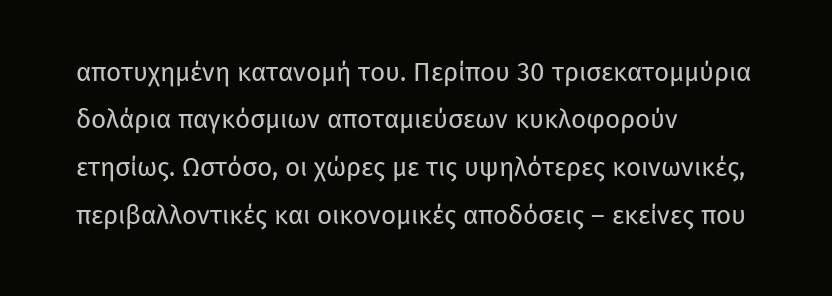αποτυχημένη κατανομή του. Περίπου 30 τρισεκατομμύρια δολάρια παγκόσμιων αποταμιεύσεων κυκλοφορούν ετησίως. Ωστόσο, οι χώρες με τις υψηλότερες κοινωνικές, περιβαλλοντικές και οικονομικές αποδόσεις – εκείνες που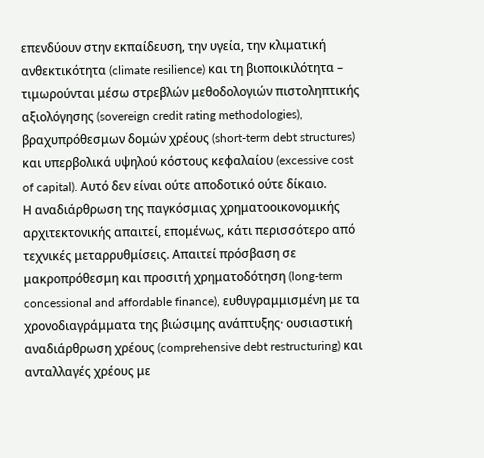επενδύουν στην εκπαίδευση, την υγεία, την κλιματική ανθεκτικότητα (climate resilience) και τη βιοποικιλότητα – τιμωρούνται μέσω στρεβλών μεθοδολογιών πιστοληπτικής αξιολόγησης (sovereign credit rating methodologies), βραχυπρόθεσμων δομών χρέους (short-term debt structures) και υπερβολικά υψηλού κόστους κεφαλαίου (excessive cost of capital). Αυτό δεν είναι ούτε αποδοτικό ούτε δίκαιο.
Η αναδιάρθρωση της παγκόσμιας χρηματοοικονομικής αρχιτεκτονικής απαιτεί, επομένως, κάτι περισσότερο από τεχνικές μεταρρυθμίσεις. Απαιτεί πρόσβαση σε μακροπρόθεσμη και προσιτή χρηματοδότηση (long-term concessional and affordable finance), ευθυγραμμισμένη με τα χρονοδιαγράμματα της βιώσιμης ανάπτυξης· ουσιαστική αναδιάρθρωση χρέους (comprehensive debt restructuring) και ανταλλαγές χρέους με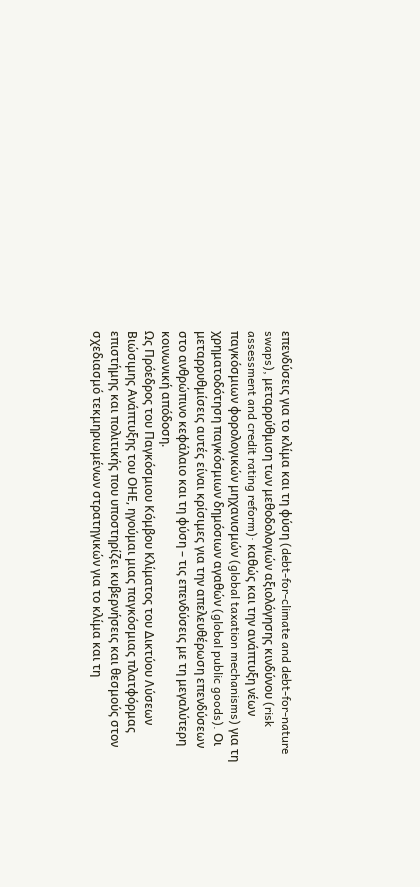επενδύσεις για το κλίμα και τη φύση (debt-for-climate and debt-for-nature swaps), μεταρρύθμιση των μεθοδολογιών αξιολόγησης κινδύνου (risk assessment and credit rating reform)· καθώς και την ανάπτυξη νέων παγκόσμιων φορολογικών μηχανισμών (global taxation mechanisms) για τη χρηματοδότηση παγκόσμιων δημόσιων αγαθών (global public goods). Οι μεταρρυθμίσεις αυτές είναι κρίσιμες για την απελευθέρωση επενδύσεων στο ανθρώπινο κεφάλαιο και τη φύση – τις επενδύσεις με τη μεγαλύτερη κοινωνική απόδοση.
Ως Πρόεδρος του Παγκόσμιου Κόμβου Κλίματος του Δικτύου Λύσεων Βιώσιμης Ανάπτυξης του ΟΗΕ, ηγούμαι μιας παγκόσμιας πλατφόρμας επιστήμης και πολιτικής που υποστηρίζει κυβερνήσεις και θεσμούς στον σχεδιασμό τεκμηριωμένων στρατηγικών για το κλίμα και τη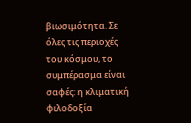βιωσιμότητα. Σε όλες τις περιοχές του κόσμου, το συμπέρασμα είναι σαφές: η κλιματική φιλοδοξία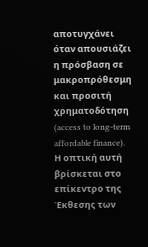αποτυγχάνει όταν απουσιάζει η πρόσβαση σε μακροπρόθεσμη και προσιτή χρηματοδότηση (access to long-term affordable finance).
Η οπτική αυτή βρίσκεται στο επίκεντρο της Έκθεσης των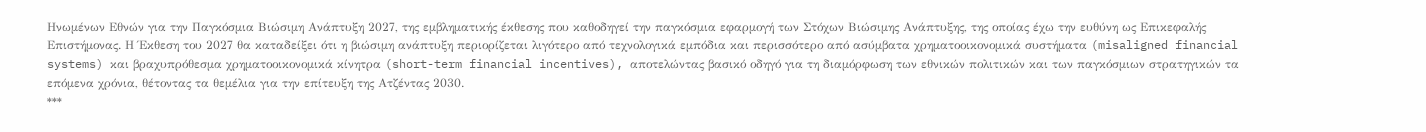Ηνωμένων Εθνών για την Παγκόσμια Βιώσιμη Ανάπτυξη 2027, της εμβληματικής έκθεσης που καθοδηγεί την παγκόσμια εφαρμογή των Στόχων Βιώσιμης Ανάπτυξης, της οποίας έχω την ευθύνη ως Επικεφαλής Επιστήμονας. Η Έκθεση του 2027 θα καταδείξει ότι η βιώσιμη ανάπτυξη περιορίζεται λιγότερο από τεχνολογικά εμπόδια και περισσότερο από ασύμβατα χρηματοοικονομικά συστήματα (misaligned financial systems) και βραχυπρόθεσμα χρηματοοικονομικά κίνητρα (short-term financial incentives), αποτελώντας βασικό οδηγό για τη διαμόρφωση των εθνικών πολιτικών και των παγκόσμιων στρατηγικών τα επόμενα χρόνια, θέτοντας τα θεμέλια για την επίτευξη της Ατζέντας 2030.
***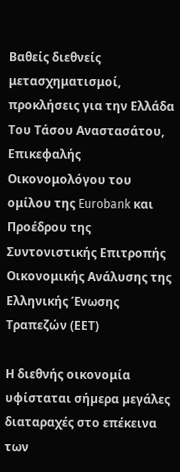Βαθείς διεθνείς μετασχηματισμοί, προκλήσεις για την Ελλάδα
Του Τάσου Αναστασάτου, Επικεφαλής Οικονομολόγου του ομίλου της Eurobank και Προέδρου της Συντονιστικής Επιτροπής Οικονομικής Ανάλυσης της Ελληνικής Ένωσης Τραπεζών (ΕΕΤ)

Η διεθνής οικονομία υφίσταται σήµερα µεγάλες διαταραχές στο επέκεινα των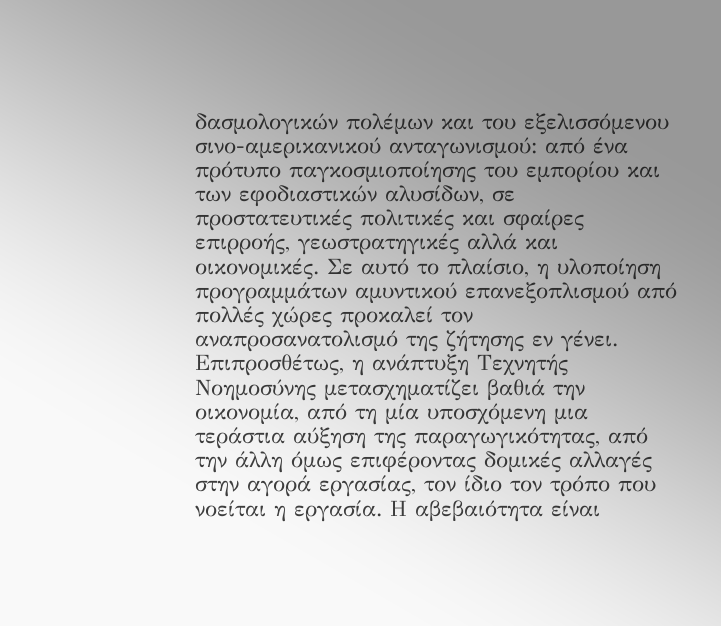δασµολογικών πολέµων και του εξελισσόµενου σινο-αµερικανικού ανταγωνισµού: από ένα πρότυπο παγκοσµιοποίησης του εµπορίου και των εφοδιαστικών αλυσίδων, σε προστατευτικές πολιτικές και σφαίρες επιρροής, γεωστρατηγικές αλλά και οικονοµικές. Σε αυτό το πλαίσιο, η υλοποίηση προγραµµάτων αµυντικού επανεξοπλισµού από πολλές χώρες προκαλεί τον αναπροσανατολισµό της ζήτησης εν γένει. Επιπροσθέτως, η ανάπτυξη Τεχνητής Νοηµοσύνης µετασχηµατίζει βαθιά την οικονοµία, από τη µία υποσχόµενη µια τεράστια αύξηση της παραγωγικότητας, από την άλλη όµως επιφέροντας δοµικές αλλαγές στην αγορά εργασίας, τον ίδιο τον τρόπο που νοείται η εργασία. Η αβεβαιότητα είναι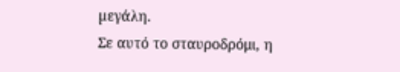µεγάλη.
Σε αυτό το σταυροδρόμι, η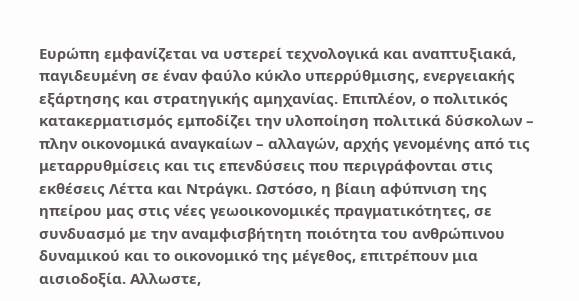Ευρώπη εμφανίζεται να υστερεί τεχνολογικά και αναπτυξιακά, παγιδευμένη σε έναν φαύλο κύκλο υπερρύθμισης, ενεργειακής εξάρτησης και στρατηγικής αμηχανίας. Επιπλέον, ο πολιτικός κατακερματισμός εμποδίζει την υλοποίηση πολιτικά δύσκολων – πλην οικονομικά αναγκαίων – αλλαγών, αρχής γενομένης από τις μεταρρυθμίσεις και τις επενδύσεις που περιγράφονται στις εκθέσεις Λέττα και Ντράγκι. Ωστόσο, η βίαιη αφύπνιση της ηπείρου μας στις νέες γεωοικονομικές πραγματικότητες, σε συνδυασμό με την αναμφισβήτητη ποιότητα του ανθρώπινου δυναμικού και το οικονομικό της μέγεθος, επιτρέπουν μια αισιοδοξία. Αλλωστε,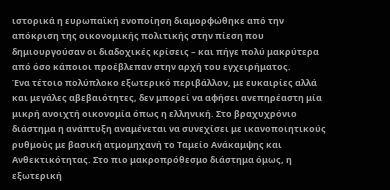ιστορικά η ευρωπαϊκή ενοποίηση διαμορφώθηκε από την απόκριση της οικονομικής πολιτικής στην πίεση που δημιουργούσαν οι διαδοχικές κρίσεις – και πήγε πολύ μακρύτερα από όσο κάποιοι προέβλεπαν στην αρχή του εγχειρήματος.
Ένα τέτοιο πολύπλοκο εξωτερικό περιβάλλον, με ευκαιρίες αλλά και μεγάλες αβεβαιότητες, δεν μπορεί να αφήσει ανεπηρέαστη μία μικρή ανοιχτή οικονομία όπως η ελληνική. Στο βραχυχρόνιο διάστημα η ανάπτυξη αναμένεται να συνεχίσει με ικανοποιητικούς ρυθμούς με βασική ατμομηχανή το Ταμείο Ανάκαμψης και Ανθεκτικότητας. Στο πιο μακροπρόθεσμο διάστημα όμως, η εξωτερική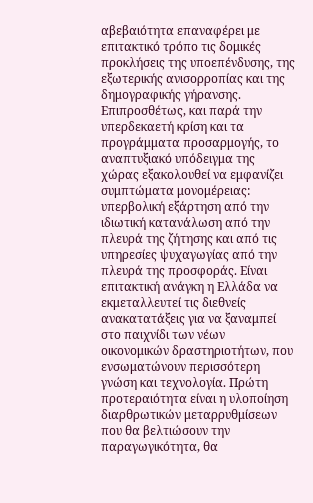αβεβαιότητα επαναφέρει με επιτακτικό τρόπο τις δομικές προκλήσεις της υποεπένδυσης, της εξωτερικής ανισορροπίας και της δημογραφικής γήρανσης. Επιπροσθέτως, και παρά την υπερδεκαετή κρίση και τα προγράμματα προσαρμογής, το αναπτυξιακό υπόδειγμα της χώρας εξακολουθεί να εμφανίζει συμπτώματα μονομέρειας: υπερβολική εξάρτηση από την ιδιωτική κατανάλωση από την πλευρά της ζήτησης και από τις υπηρεσίες ψυχαγωγίας από την πλευρά της προσφοράς. Είναι επιτακτική ανάγκη η Ελλάδα να εκμεταλλευτεί τις διεθνείς ανακατατάξεις για να ξαναμπεί στο παιχνίδι των νέων οικονομικών δραστηριοτήτων, που ενσωματώνουν περισσότερη γνώση και τεχνολογία. Πρώτη προτεραιότητα είναι η υλοποίηση διαρθρωτικών μεταρρυθμίσεων που θα βελτιώσουν την παραγωγικότητα, θα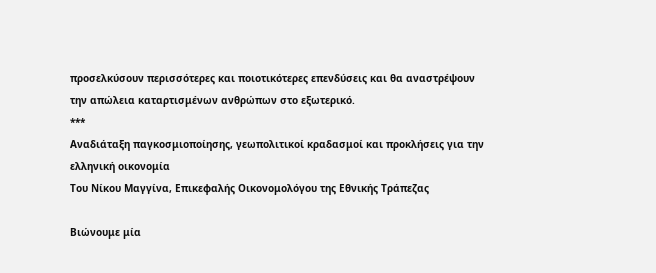προσελκύσουν περισσότερες και ποιοτικότερες επενδύσεις και θα αναστρέψουν την απώλεια καταρτισμένων ανθρώπων στο εξωτερικό.
***
Αναδιάταξη παγκοσμιοποίησης, γεωπολιτικοί κραδασμοί και προκλήσεις για την ελληνική οικονομία
Του Νίκου Μαγγίνα, Επικεφαλής Οικονομολόγου της Εθνικής Τράπεζας

Βιώνουμε μία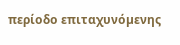περίοδο επιταχυνόµενης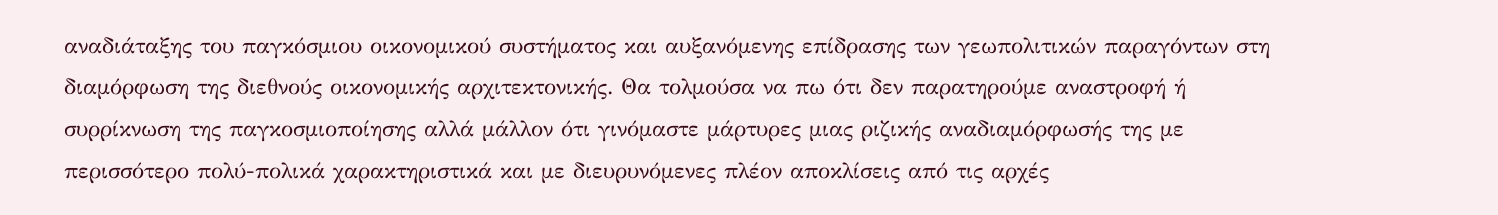αναδιάταξης του παγκόσµιου οικονοµικού συστήµατος και αυξανόµενης επίδρασης των γεωπολιτικών παραγόντων στη διαµόρφωση της διεθνούς οικονοµικής αρχιτεκτονικής. Θα τολµούσα να πω ότι δεν παρατηρούµε αναστροφή ή συρρίκνωση της παγκοσµιοποίησης αλλά µάλλον ότι γινόµαστε µάρτυρες µιας ριζικής αναδιαµόρφωσής της µε περισσότερο πολύ-πολικά χαρακτηριστικά και µε διευρυνόµενες πλέον αποκλίσεις από τις αρχές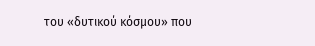του «δυτικού κόσµου» που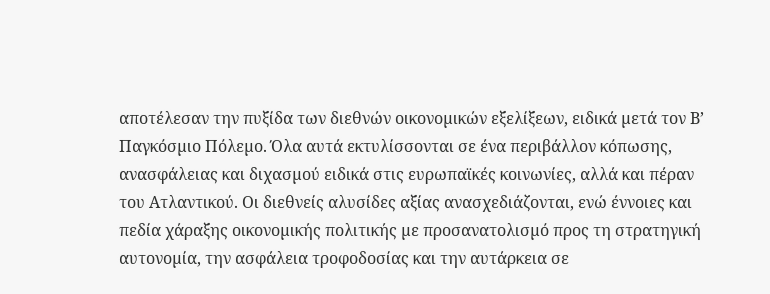αποτέλεσαν την πυξίδα των διεθνών οικονοµικών εξελίξεων, ειδικά µετά τον Β’ Παγκόσµιο Πόλεµο. Όλα αυτά εκτυλίσσονται σε ένα περιβάλλον κόπωσης, ανασφάλειας και διχασµού ειδικά στις ευρωπαϊκές κοινωνίες, αλλά και πέραν του Ατλαντικού. Οι διεθνείς αλυσίδες αξίας ανασχεδιάζονται, ενώ έννοιες και πεδία χάραξης οικονοµικής πολιτικής µε προσανατολισµό προς τη στρατηγική αυτονοµία, την ασφάλεια τροφοδοσίας και την αυτάρκεια σε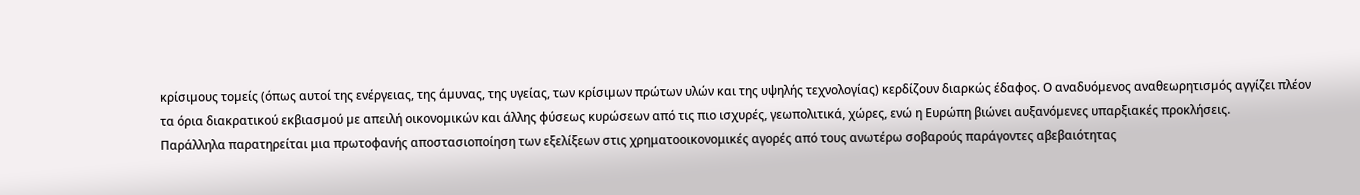κρίσιµους τοµείς (όπως αυτοί της ενέργειας, της άµυνας, της υγείας, των κρίσιµων πρώτων υλών και της υψηλής τεχνολογίας) κερδίζουν διαρκώς έδαφος. Ο αναδυόµενος αναθεωρητισµός αγγίζει πλέον τα όρια διακρατικού εκβιασµού µε απειλή οικονοµικών και άλλης φύσεως κυρώσεων από τις πιο ισχυρές, γεωπολιτικά, χώρες, ενώ η Ευρώπη βιώνει αυξανόµενες υπαρξιακές προκλήσεις.
Παράλληλα παρατηρείται μια πρωτοφανής αποστασιοποίηση των εξελίξεων στις χρηματοοικονομικές αγορές από τους ανωτέρω σοβαρούς παράγοντες αβεβαιότητας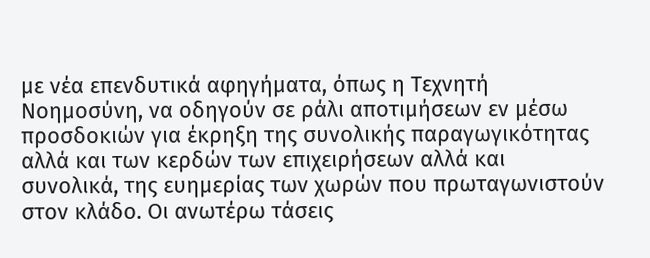με νέα επενδυτικά αφηγήματα, όπως η Τεχνητή Νοημοσύνη, να οδηγούν σε ράλι αποτιμήσεων εν μέσω προσδοκιών για έκρηξη της συνολικής παραγωγικότητας αλλά και των κερδών των επιχειρήσεων αλλά και συνολικά, της ευημερίας των χωρών που πρωταγωνιστούν στον κλάδο. Οι ανωτέρω τάσεις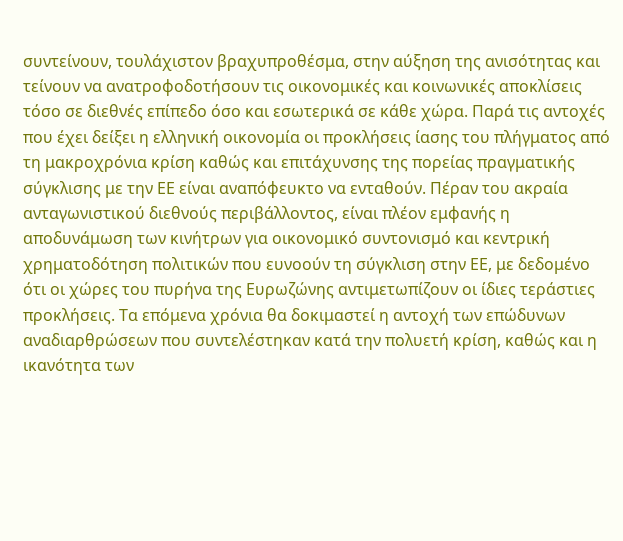συντείνουν, τουλάχιστον βραχυπροθέσμα, στην αύξηση της ανισότητας και τείνουν να ανατροφοδοτήσουν τις οικονομικές και κοινωνικές αποκλίσεις τόσο σε διεθνές επίπεδο όσο και εσωτερικά σε κάθε χώρα. Παρά τις αντοχές που έχει δείξει η ελληνική οικονομία οι προκλήσεις ίασης του πλήγματος από τη μακροχρόνια κρίση καθώς και επιτάχυνσης της πορείας πραγματικής σύγκλισης με την ΕΕ είναι αναπόφευκτο να ενταθούν. Πέραν του ακραία ανταγωνιστικού διεθνούς περιβάλλοντος, είναι πλέον εμφανής η αποδυνάμωση των κινήτρων για οικονομικό συντονισμό και κεντρική χρηματοδότηση πολιτικών που ευνοούν τη σύγκλιση στην ΕΕ, με δεδομένο ότι οι χώρες του πυρήνα της Ευρωζώνης αντιμετωπίζουν οι ίδιες τεράστιες προκλήσεις. Τα επόμενα χρόνια θα δοκιμαστεί η αντοχή των επώδυνων αναδιαρθρώσεων που συντελέστηκαν κατά την πολυετή κρίση, καθώς και η ικανότητα των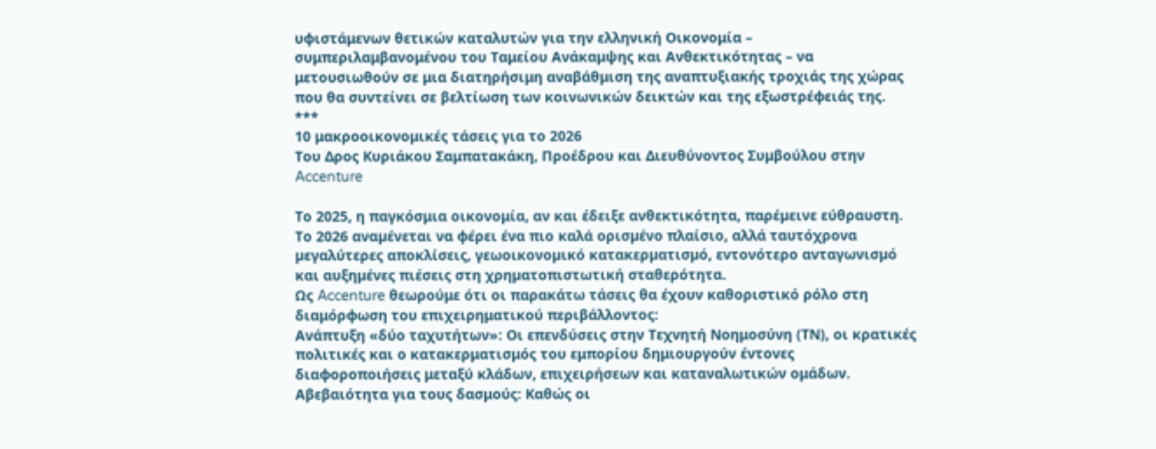υφιστάμενων θετικών καταλυτών για την ελληνική Οικονομία – συμπεριλαμβανομένου του Ταμείου Ανάκαμψης και Ανθεκτικότητας – να μετουσιωθούν σε μια διατηρήσιμη αναβάθμιση της αναπτυξιακής τροχιάς της χώρας που θα συντείνει σε βελτίωση των κοινωνικών δεικτών και της εξωστρέφειάς της.
***
10 μακροοικονομικές τάσεις για το 2026
Του Δρος Κυριάκου Σαμπατακάκη, Προέδρου και Διευθύνοντoς Συμβούλου στην Accenture

Tο 2025, η παγκόσμια οικονομία, αν και έδειξε ανθεκτικότητα, παρέµεινε εύθραυστη. Το 2026 αναµένεται να φέρει ένα πιο καλά ορισµένο πλαίσιο, αλλά ταυτόχρονα µεγαλύτερες αποκλίσεις, γεωοικονοµικό κατακερµατισµό, εντονότερο ανταγωνισµό και αυξηµένες πιέσεις στη χρηµατοπιστωτική σταθερότητα.
Ως Accenture θεωρούμε ότι οι παρακάτω τάσεις θα έχουν καθοριστικό ρόλο στη διαμόρφωση του επιχειρηματικού περιβάλλοντος:
Ανάπτυξη «δύο ταχυτήτων»: Οι επενδύσεις στην Tεχνητή Nοημοσύνη (ΤΝ), οι κρατικές πολιτικές και ο κατακερματισμός του εμπορίου δημιουργούν έντονες διαφοροποιήσεις μεταξύ κλάδων, επιχειρήσεων και καταναλωτικών ομάδων.
Αβεβαιότητα για τους δασμούς: Καθώς οι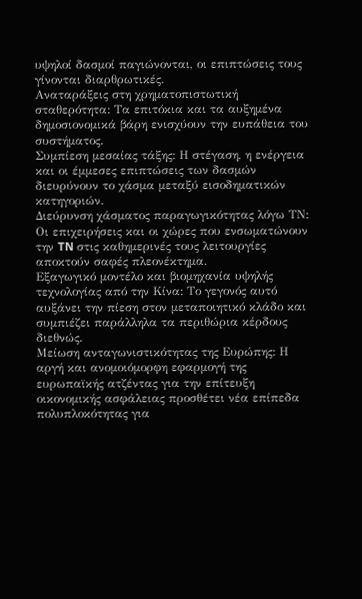υψηλοί δασμοί παγιώνονται, οι επιπτώσεις τους γίνονται διαρθρωτικές.
Αναταράξεις στη χρηματοπιστωτική σταθερότητα: Τα επιτόκια και τα αυξημένα δημοσιονομικά βάρη ενισχύουν την ευπάθεια του συστήματος.
Συμπίεση μεσαίας τάξης: Η στέγαση, η ενέργεια και οι έμμεσες επιπτώσεις των δασμών διευρύνουν το χάσμα μεταξύ εισοδηματικών κατηγοριών.
Διεύρυνση χάσματος παραγωγικότητας λόγω ΤΝ: Οι επιχειρήσεις και οι χώρες που ενσωματώνουν την TN στις καθημερινές τους λειτουργίες αποκτούν σαφές πλεονέκτημα.
Εξαγωγικό μοντέλο και βιομηχανία υψηλής τεχνολογίας από την Κίνα: Το γεγονός αυτό αυξάνει την πίεση στον μεταποιητικό κλάδο και συμπιέζει παράλληλα τα περιθώρια κέρδους διεθνώς.
Μείωση ανταγωνιστικότητας της Ευρώπης: Η αργή και ανομοιόμορφη εφαρμογή της ευρωπαϊκής ατζέντας για την επίτευξη οικονομικής ασφάλειας προσθέτει νέα επίπεδα πολυπλοκότητας για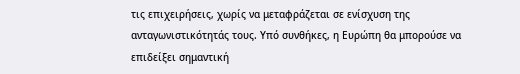τις επιχειρήσεις, χωρίς να μεταφράζεται σε ενίσχυση της ανταγωνιστικότητάς τους. Υπό συνθήκες, η Ευρώπη θα μπορούσε να επιδείξει σημαντική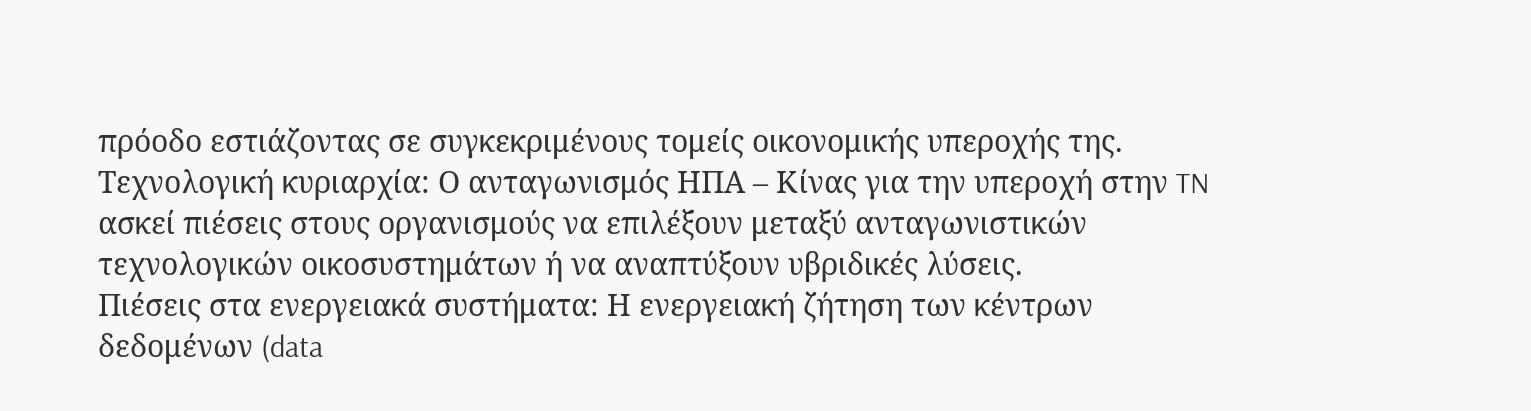πρόοδο εστιάζοντας σε συγκεκριμένους τομείς οικονομικής υπεροχής της.
Τεχνολογική κυριαρχία: Ο ανταγωνισμός ΗΠΑ – Κίνας για την υπεροχή στην TN ασκεί πιέσεις στους οργανισμούς να επιλέξουν μεταξύ ανταγωνιστικών τεχνολογικών οικοσυστημάτων ή να αναπτύξουν υβριδικές λύσεις.
Πιέσεις στα ενεργειακά συστήματα: Η ενεργειακή ζήτηση των κέντρων δεδομένων (data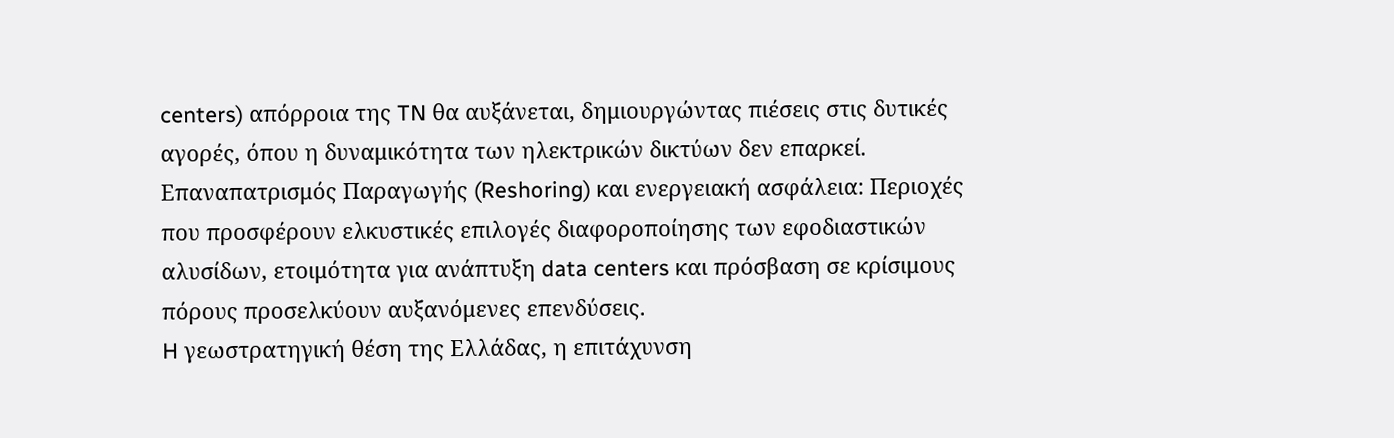centers) απόρροια της TN θα αυξάνεται, δημιουργώντας πιέσεις στις δυτικές αγορές, όπου η δυναμικότητα των ηλεκτρικών δικτύων δεν επαρκεί.
Επαναπατρισμός Παραγωγής (Reshoring) και ενεργειακή ασφάλεια: Περιοχές που προσφέρουν ελκυστικές επιλογές διαφοροποίησης των εφοδιαστικών αλυσίδων, ετοιμότητα για ανάπτυξη data centers και πρόσβαση σε κρίσιμους πόρους προσελκύουν αυξανόμενες επενδύσεις.
H γεωστρατηγική θέση της Ελλάδας, η επιτάχυνση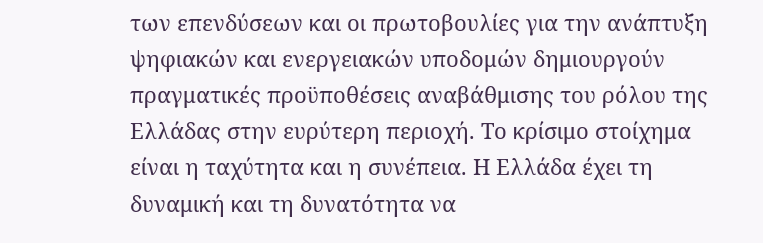των επενδύσεων και οι πρωτοβουλίες για την ανάπτυξη ψηφιακών και ενεργειακών υποδομών δημιουργούν πραγματικές προϋποθέσεις αναβάθμισης του ρόλου της Ελλάδας στην ευρύτερη περιοχή. Το κρίσιμο στοίχημα είναι η ταχύτητα και η συνέπεια. Η Ελλάδα έχει τη δυναμική και τη δυνατότητα να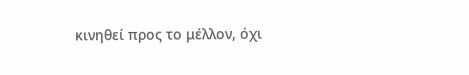κινηθεί προς το μέλλον, όχι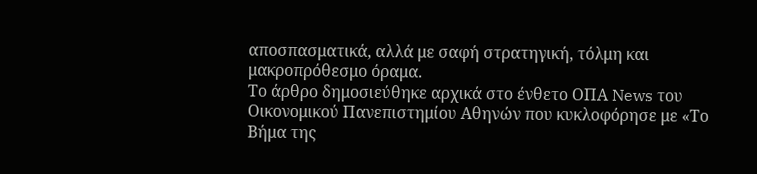αποσπασματικά, αλλά με σαφή στρατηγική, τόλμη και μακροπρόθεσμο όραμα.
Το άρθρο δημοσιεύθηκε αρχικά στο ένθετο ΟΠΑ News του Οικονομικού Πανεπιστημίου Αθηνών που κυκλοφόρησε με «Το Βήμα της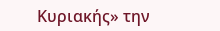Κυριακής» την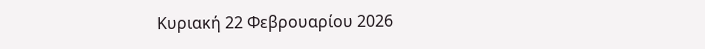Κυριακή 22 Φεβρουαρίου 2026